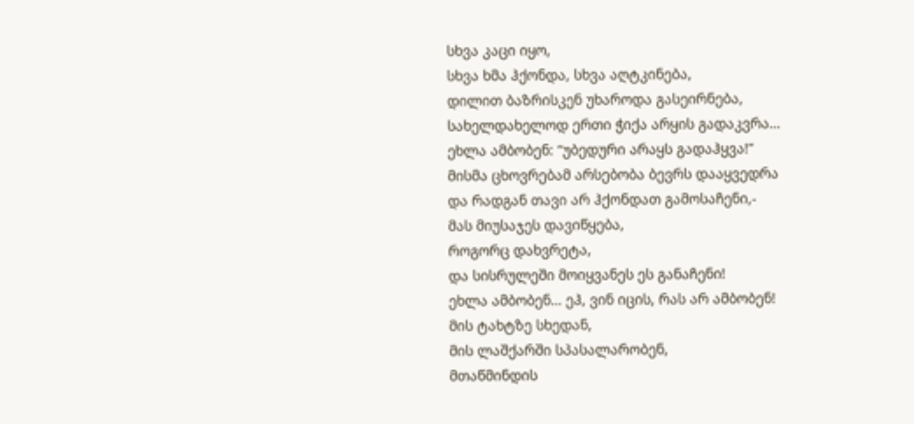სხვა კაცი იყო,
სხვა ხმა ჰქონდა, სხვა აღტკინება,
დილით ბაზრისკენ უხაროდა გასეირნება,
სახელდახელოდ ერთი ჭიქა არყის გადაკვრა…
ეხლა ამბობენ: “უბედური არაყს გადაჰყვა!”
მისმა ცხოვრებამ არსებობა ბევრს დააყვედრა
და რადგან თავი არ ჰქონდათ გამოსაჩენი,-
მას მიუსაჯეს დავიწყება,
როგორც დახვრეტა,
და სისრულეში მოიყვანეს ეს განაჩენი!
ეხლა ამბობენ… ეჰ, ვინ იცის, რას არ ამბობენ!
მის ტახტზე სხედან,
მის ლაშქარში სპასალარობენ,
მთაწმინდის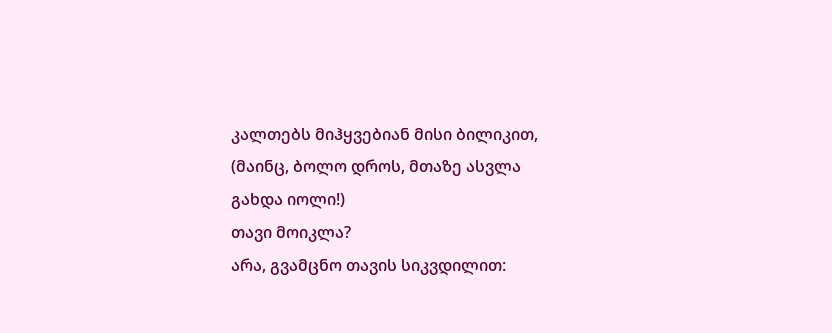კალთებს მიჰყვებიან მისი ბილიკით,
(მაინც, ბოლო დროს, მთაზე ასვლა გახდა იოლი!)
თავი მოიკლა?
არა, გვამცნო თავის სიკვდილით: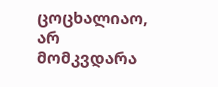ცოცხალიაო,
არ მომკვდარა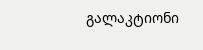გალაკტიონი